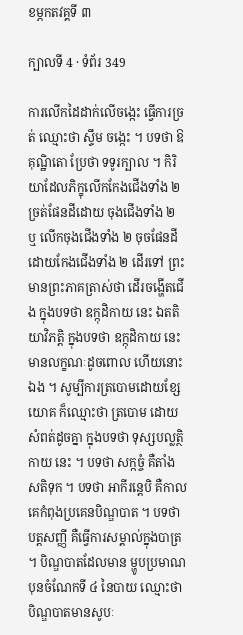ខម្ភកតវគ្គទី ៣

ក្បាលទី 4 · ទំព័រ 349

ការលើកដៃដាក់លើចង្កេះ ធ្វើការច្រត់ ឈ្មោះថា ស្ទឹម ចង្កេះ ។ បទថា ឱគុណ្ឋិតោ ប្រែថា ទទូរក្បាល ។ កិរិយាដែលភិក្ខុលើកកែងជើងទាំង ២ ច្រត់ផែនដីដោយ ចុងជើងទាំង ២ ឬ លើកចុងជើងទាំង ២ ចុចផែនដីដោយកែងជើងទាំង ២ ដើរទៅ ព្រះមានព្រះភាគត្រាស់ថា ដើរចង្ហើតជើង ក្នុងបទថា ឧក្កុដិកាយ នេះ ឯតតិយាវិភត្តិ ក្នុងបទថា ឧក្កុដិកាយ នេះ មានលក្ខណៈដូចពោល ហើយនោះឯង ។ សូម្បីការត្របោមដោយខ្សែយោគ ក៏ឈ្មោះថា ត្របោម ដោយសំពត់ដូចគ្នា ក្នុងបទថា ទុស្សបល្លត្ថិកាយ នេះ ។ បទថា សក្កច្ចំ គឺតាំងសតិទុក ។ បទថា អាកីរន្តេបិ គឺកាលគេកំពុងប្រគេនបិណ្ឌបាត ។ បទថា បត្តសញ្ញី គឺធ្វើការសម្គាល់ក្នុងបាត្រ ។ បិណ្ឌបាតដែលមាន ម្ហូបប្រមាណបុនចំណែកទី ៤ នៃបាយ ឈ្មោះថា បិណ្ឌបាតមានសូបៈ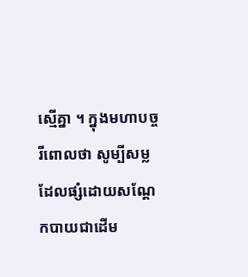ស្មើគ្នា ។ ក្នុងមហាបច្ចរីពោលថា សូម្បីសម្លដែលផ្សំដោយសណ្តែកបាយជាដើម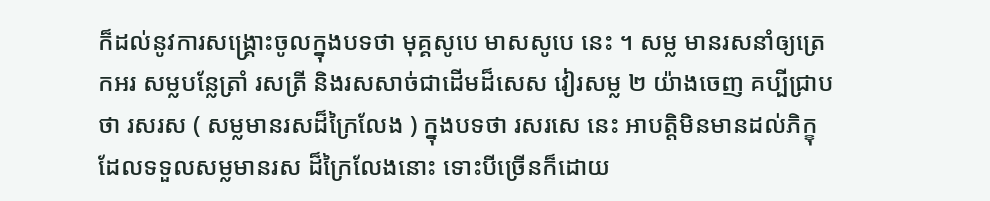ក៏ដល់នូវការសង្គ្រោះចូលក្នុងបទថា មុគ្គសូបេ មាសសូបេ នេះ ។ សម្ល មានរសនាំឲ្យត្រេកអរ សម្លបន្លែត្រាំ រសត្រី និងរសសាច់ជាដើមដ៏សេស វៀរសម្ល ២ យ៉ាងចេញ គប្បីជ្រាបថា រសរស ( សម្លមានរសដ៏ក្រៃលែង ) ក្នុងបទថា រសរសេ នេះ អាបត្តិមិនមានដល់ភិក្ខុដែលទទួលសម្លមានរស ដ៏ក្រៃលែងនោះ ទោះបីច្រើនក៏ដោយ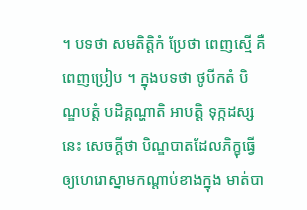។ បទថា សមតិត្តិកំ ប្រែថា ពេញស្មើ គឺពេញប្រៀប ។ ក្នុងបទថា ថូបីកតំ បិណ្ឌបត្តំ បដិគ្គណ្ហាតិ អាបត្តិ ទុក្កដស្ស នេះ សេចក្តីថា បិណ្ឌបាតដែលភិក្ខុធ្វើឲ្យហេរោស្នាមកណ្តាប់ខាងក្នុង មាត់បា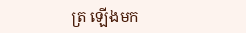ត្រ ឡើងមក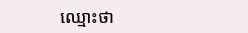ឈ្មោះថា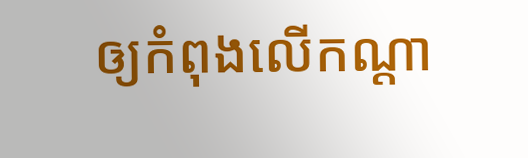ឲ្យកំពុងលើកណ្តា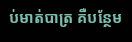ប់មាត់បាត្រ គឺបន្ថែម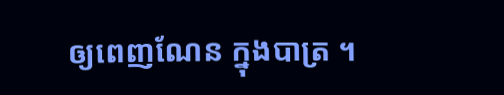ឲ្យពេញណែន ក្នុងបាត្រ ។